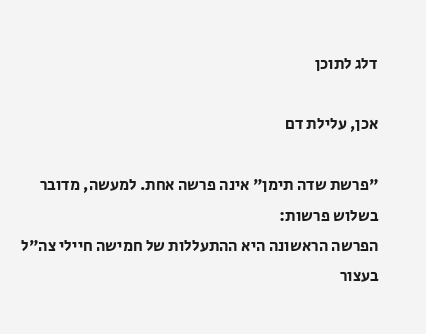דלג לתוכן

אכן, עלילת דם

"פרשת שדה תימן" אינה פרשה אחת. למעשה, מדובר בשלוש פרשות:
הפרשה הראשונה היא ההתעללות של חמישה חיילי צה"ל בעצור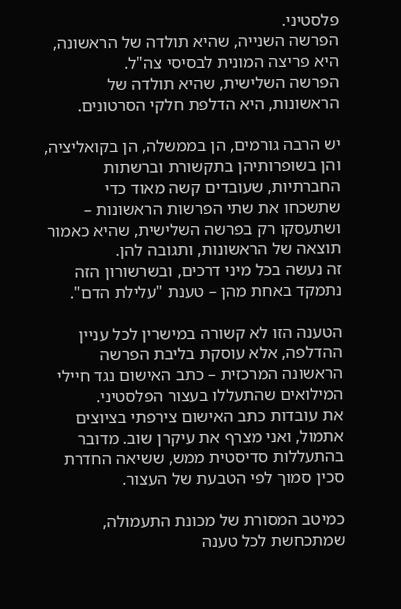פלסטיני.
הפרשה השנייה, שהיא תולדה של הראשונה, היא פריצה המונית לבסיסי צה"ל.
הפרשה השלישית, שהיא תולדה של הראשונות, היא הדלפת חלקי הסרטונים.

יש הרבה גורמים, הן בממשלה, הן בקואליציה, והן בשופרותיהן בתקשורת וברשתות החברתיות, שעובדים קשה מאוד כדי שתשכחו את שתי הפרשות הראשונות – ושתעסקו רק בפרשה השלישית, שהיא כאמור תוצאה של הראשונות, ותגובה להן.
זה נעשה בכל מיני דרכים, ובשרשורון הזה נתמקד באחת מהן – טענת "עלילת הדם".

הטענה הזו לא קשורה במישרין לכל עניין ההדלפה, אלא עוסקת בליבת הפרשה הראשונה המרכזית – כתב האישום נגד חיילי המילואים שהתעללו בעצור הפלסטיני.
את עובדות כתב האישום צירפתי בציוצים אתמול, ואני מצרף את עיקרן שוב. מדובר בהתעללות סדיסטית ממש, ששיאה החדרת סכין סמוך לפי הטבעת של העצור.

כמיטב המסורת של מכונת התעמולה, שמתכחשת לכל טענה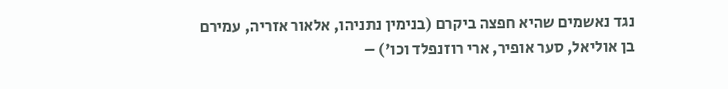נגד נאשמים שהיא חפצה ביקרם (בנימין נתניהו, אלאור אזריה, עמירם בן אוליאל, סער אופיר, ארי רוזנפלד וכו') –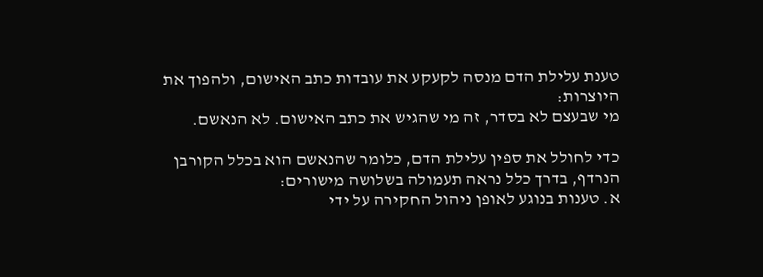טענת עלילת הדם מנסה לקעקע את עובדות כתב האישום, ולהפוך את היוצרות:
מי שבעצם לא בסדר, זה מי שהגיש את כתב האישום. לא הנאשם.

כדי לחולל את ספין עלילת הדם, כלומר שהנאשם הוא בכלל הקורבן הנרדף, בדרך כלל נראה תעמולה בשלושה מישורים:
א. טענות בנוגע לאופן ניהול החקירה על ידי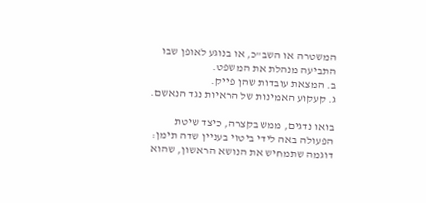המשטרה או השב"כ, או בנוגע לאופן שבו התביעה מנהלת את המשפט.
ב. המצאת עובדות שהן פייק.
ג. קעקוע האמינות של הראיות נגד הנאשם.

בואו נדגים, ממש בקצרה, כיצד שיטת הפעולה באה לידי ביטוי בעניין שדה תימן:
דוגמה שתמחיש את הנושא הראשון, שהוא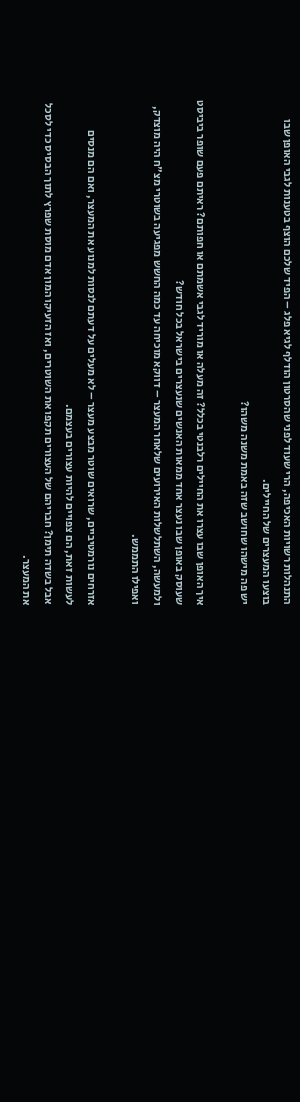התנהלות רשויות האכיפה, הרי שעוד לפני שהסרטון הודלף לגיא פלג – הפיד שלכם הוצף בטענות לגבי האופן שבו בוצעו המעצרים של החיילים.
יש פה מישהו שחושב שזה באמת משנה משהו?

איך האופן שבו עצרו את החיילים רלבנטי בכלל? זה מעלה או מוריד לגבי אשמתם או חפותם? ראיתם פעם שופר ביביסט שעוסק באופן שבו נעצר אחד ממאות האנשים שנעצרים בישראל בכל חודש?
ולמעשה, השתלשלות האירועים שלאחר המעצר – דווקא מוכיחה עד כמה החשש מפגיעה בשוטרי מצ"ח היה מוצדק, ואפילו התממש.

אזרחים נורמטיביים, שרואים שוטר מבצע מעצר – לא מעלים על דעתם לנסות למנוע את המעצר, ואם הם מנסים לעשות זאת, הם צפויים להיות עצורים בעצמם.
אבל בשדה תימן? חבריהם של העצורים תקפו את השוטרים, ואז הזעיקו המון אדם מוסת שפרץ לתוך הבסיס כדי לסכל את המעצר.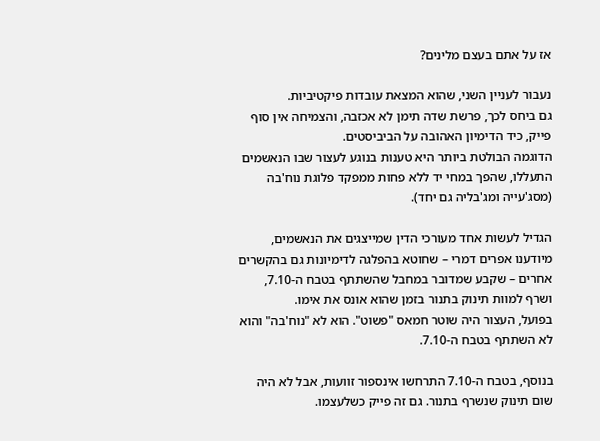אז על אתם בעצם מלינים?

נעבור לעניין השני, שהוא המצאת עובדות פיקטיביות.
גם ביחס לכך, פרשת שדה תימן לא אכזבה, והצמיחה אין סוף פייק, כיד הדימיון האהובה על הביביסטים.
הדוגמה הבולטת ביותר היא טענות בנוגע לעצור שבו הנאשמים התעללו, שהפך במחי יד ללא פחות ממפקד פלוגת נוח'בה (מסג'עייה ומג'בליה גם יחד).

הגדיל לעשות אחד מעורכי הדין שמייצגים את הנאשמים, מיודענו אפרים דמרי – שחוטא בהפלגה לדימיונות גם בהקשרים אחרים – שקבע שמדובר במחבל שהשתתף בטבח ה-7.10, ושרף למוות תינוק בתנור בזמן שהוא אונס את אימו.
בפועל, העצור היה שוטר חמאס "פשוט". הוא לא "נוח'בה" והוא לא השתתף בטבח ה-7.10.

בנוסף, בטבח ה-7.10 התרחשו אינספור זוועות, אבל לא היה שום תינוק שנשרף בתנור. גם זה פייק כשלעצמו.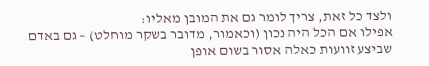ולצד כל זאת, צריך לומר גם את המובן מאליו:
אפילו אם הכל היה נכון (וכאמור, מדובר בשקר מוחלט) – גם באדם שביצע זוועות כאלה אסור בשום אופן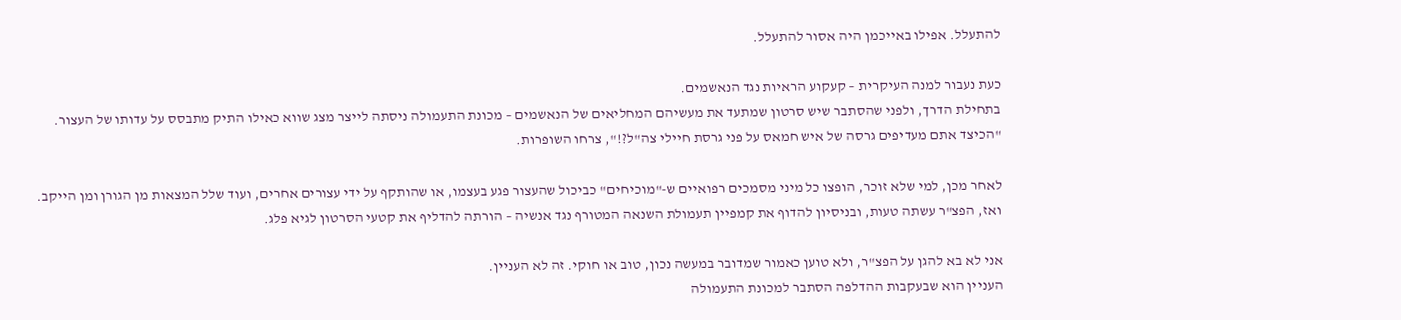להתעלל. אפילו באייכמן היה אסור להתעלל.

כעת נעבור למנה העיקרית – קעקוע הראיות נגד הנאשמים.
בתחילת הדרך, ולפני שהסתבר שיש סרטון שמתעד את מעשיהם המחליאים של הנאשמים – מכונת התעמולה ניסתה לייצר מצג שווא כאילו התיק מתבסס על עדותו של העצור.
"הכיצד אתם מעדיפים גרסה של איש חמאס על פני גרסת חיילי צה"ל?!", צרחו השופרות.

לאחר מכן, למי שלא זוכר, הופצו כל מיני מסמכים רפואיים ש-"מוכיחים" כביכול שהעצור פגע בעצמו, או שהותקף על ידי עצורים אחרים, ועוד שלל המצאות מן הגורן ומן הייקב.
ואז, הפצ"ר עשתה טעות, ובניסיון להדוף את קמפיין תעמולת השנאה המטורף נגד אנשיה – הורתה להדליף את קטעי הסרטון לגיא פלג.

אני לא בא להגן על הפצ"ר, ולא טוען כאמור שמדובר במעשה נכון, טוב או חוקי. זה לא העניין.
העניין הוא שבעקבות ההדלפה הסתבר למכונת התעמולה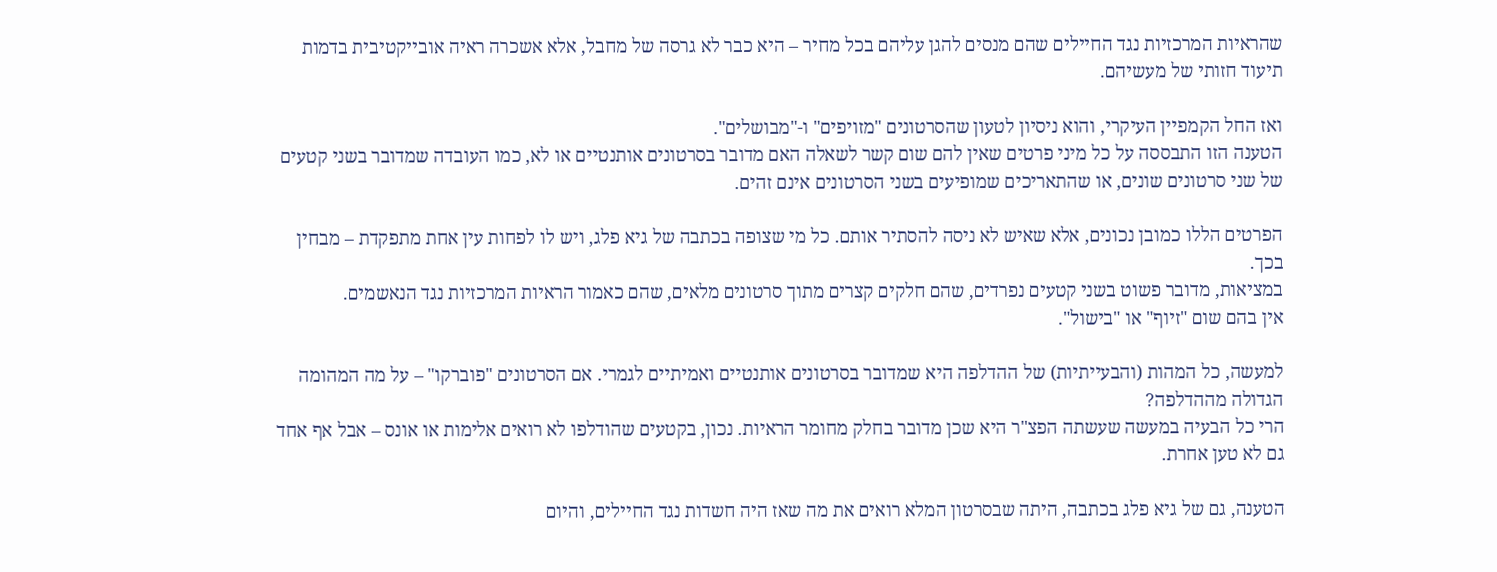שהראיות המרכזיות נגד החיילים שהם מנסים להגן עליהם בכל מחיר – היא כבר לא גרסה של מחבל, אלא אשכרה ראיה אובייקטיבית בדמות תיעוד חזותי של מעשיהם.

ואז החל הקמפיין העיקרי, והוא ניסיון לטעון שהסרטונים "מזויפים" ו-"מבושלים".
הטענה הזו התבססה על כל מיני פרטים שאין להם שום קשר לשאלה האם מדובר בסרטונים אותנטיים או לא, כמו העובדה שמדובר בשני קטעים של שני סרטונים שונים, או שהתאריכים שמופיעים בשני הסרטונים אינם זהים.

הפרטים הללו כמובן נכונים, אלא שאיש לא ניסה להסתיר אותם. כל מי שצופה בכתבה של גיא פלג, ויש לו לפחות עין אחת מתפקדת – מבחין בכך.
במציאות, מדובר פשוט בשני קטעים נפרדים, שהם חלקים קצרים מתוך סרטונים מלאים, שהם כאמור הראיות המרכזיות נגד הנאשמים.
אין בהם שום "זיוף" או "בישול".

למעשה, כל המהות (והבעייתיות) של ההדלפה היא שמדובר בסרטונים אותנטיים ואמיתיים לגמרי. אם הסרטונים "פוברקו" – על מה המהומה הגדולה מההדלפה?
הרי כל הבעיה במעשה שעשתה הפצ"ר היא שכן מדובר בחלק מחומר הראיות. נכון, בקטעים שהודלפו לא רואים אלימות או אונס – אבל אף אחד גם לא טען אחרת.

הטענה, גם של גיא פלג בכתבה, היתה שבסרטון המלא רואים את מה שאז היה חשדות נגד החיילים, והיום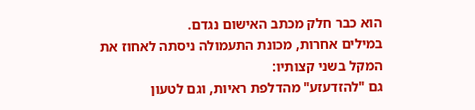הוא כבר חלק מכתב האישום נגדם.
במילים אחרות, מכונת התעמולה ניסתה לאחוז את המקל בשני קצותיו:
גם "להזדעזע" מהדלפת ראיות, וגם לטעון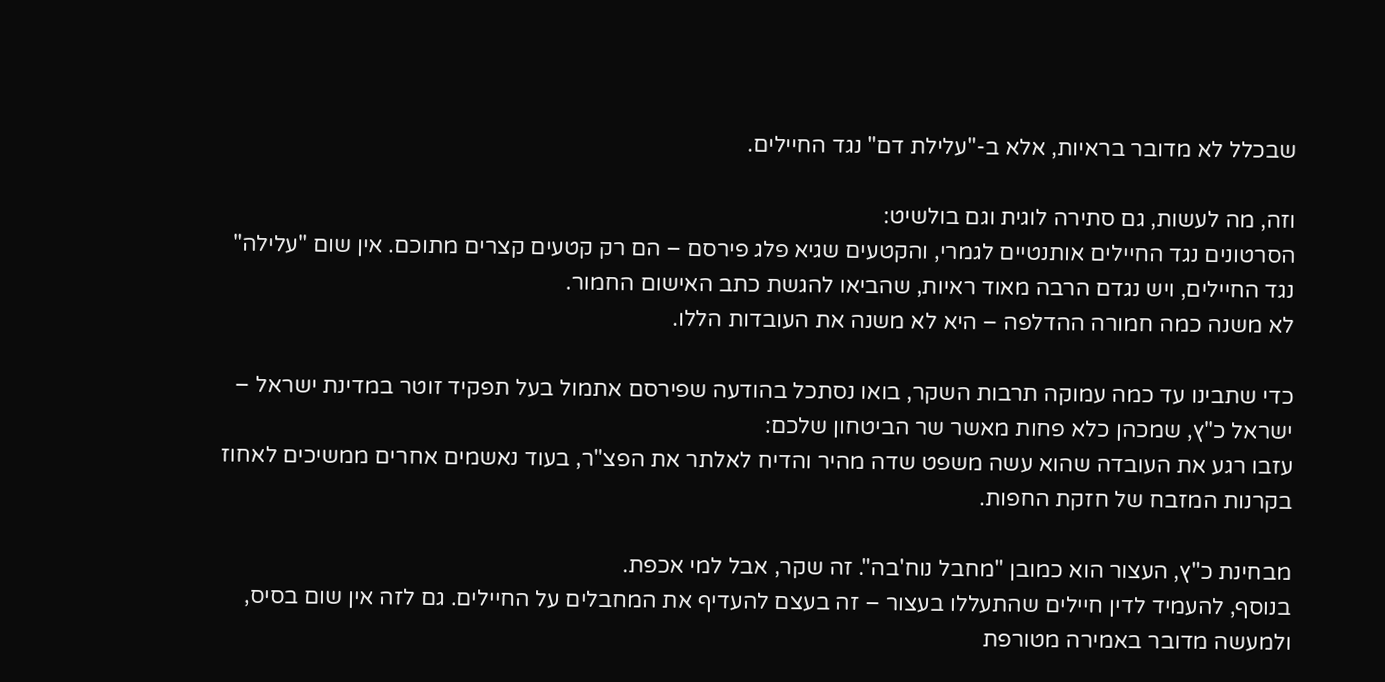שבכלל לא מדובר בראיות, אלא ב-"עלילת דם" נגד החיילים.

וזה, מה לעשות, גם סתירה לוגית וגם בולשיט:
הסרטונים נגד החיילים אותנטיים לגמרי, והקטעים שגיא פלג פירסם – הם רק קטעים קצרים מתוכם. אין שום "עלילה" נגד החיילים, ויש נגדם הרבה מאוד ראיות, שהביאו להגשת כתב האישום החמור.
לא משנה כמה חמורה ההדלפה – היא לא משנה את העובדות הללו.

כדי שתבינו עד כמה עמוקה תרבות השקר, בואו נסתכל בהודעה שפירסם אתמול בעל תפקיד זוטר במדינת ישראל – ישראל כ"ץ, שמכהן כלא פחות מאשר שר הביטחון שלכם:
עזבו רגע את העובדה שהוא עשה משפט שדה מהיר והדיח לאלתר את הפצ"ר, בעוד נאשמים אחרים ממשיכים לאחוז בקרנות המזבח של חזקת החפות.

מבחינת כ"ץ, העצור הוא כמובן "מחבל נוח'בה". זה שקר, אבל למי אכפת.
בנוסף, להעמיד לדין חיילים שהתעללו בעצור – זה בעצם להעדיף את המחבלים על החיילים. גם לזה אין שום בסיס, ולמעשה מדובר באמירה מטורפת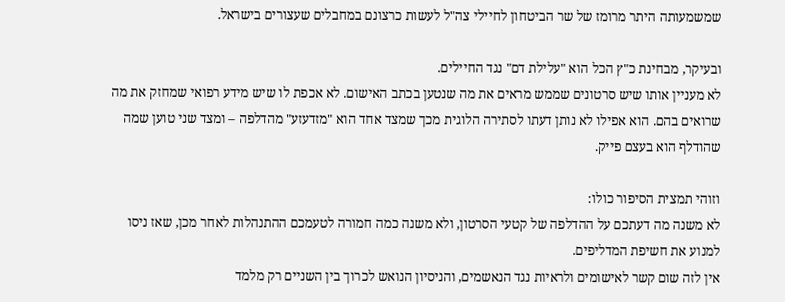שמשמעותה היתר מרומז של שר הביטחון לחיילי צה"ל לעשות כרצונם במחבלים שעצורים בישראל.

ובעיקר, מבחינת כ"ץ הכל הוא "עלילת דם" נגד החיילים.
לא מעניין אותו שיש סרטונים שממש מראים את מה שנטען בכתב האישום. לא אכפת לו שיש מידע רפואי שמחזק את מה שרואים בהם. הוא אפילו לא נותן דעתו לסתירה הלוגית מכך שמצד אחד הוא "מזדעזע" מהדלפה – ומצד שני טוען שמה שהודלף הוא בעצם פייק.

וזוהי תמצית הסיפור כולו:
לא משנה מה דעתכם על ההדלפה של קטעי הסרטון, ולא משנה כמה חמורה לטעמכם ההתנהלות לאחר מכן, שאז ניסו למנוע את חשיפת המדליפים.
אין לזה שום קשר לאישומים ולראיות נגד הנאשמים, והניסיון הנואש לכרוך בין השניים רק מלמד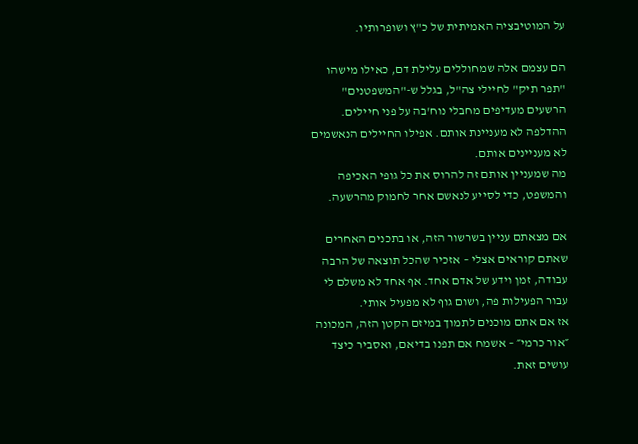על המוטיבציה האמיתית של כ"ץ ושופרותיו.

הם עצמם אלה שמחוללים עלילת דם, כאילו מישהו "תפר תיק" לחיילי צה"ל, בגלל ש-"המשפטנים" הרשעים מעדיפים מחבלי נוח'בה על פני חיילים.
ההדלפה לא מעניינת אותם. אפילו החיילים הנאשמים לא מעניינים אותם.
מה שמעניין אותם זה להרוס את כל גופי האכיפה והמשפט, כדי לסייע לנאשם אחר לחמוק מהרשעה.

אם מצאתם עניין בשרשור הזה, או בתכנים האחרים שאתם קוראים אצלי – אזכיר שהכל תוצאה של הרבה עבודה, זמן וידע של אדם אחד. אף אחד לא משלם לי עבור הפעילות פה, ושום גוף לא מפעיל אותי.
אז אם אתם מוכנים לתמוך במיזם הקטן הזה, המכונה ״אור כרמי״ – אשמח אם תפנו בדיאם, ואסביר כיצד עושים זאת.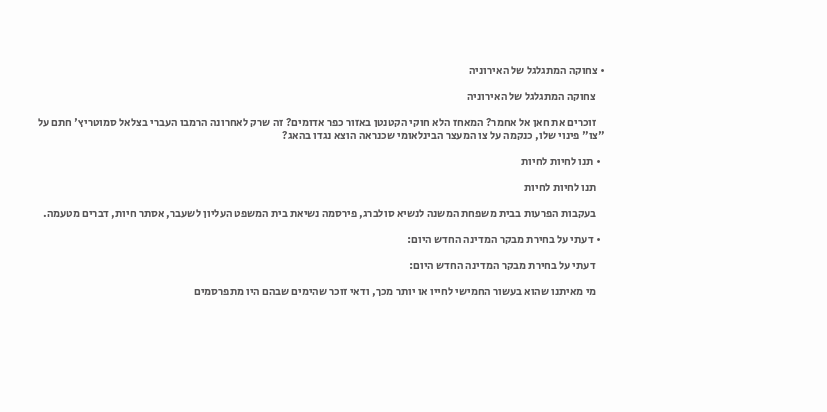• צחוקה המתגלגל של האירוניה

    צחוקה המתגלגל של האירוניה

    זוכרים את חאן אל אחמר? המאחז הלא חוקי הקטנטן באזור כפר אדומים? זה שרק לאחרונה הרמבו העברי בצלאל סמוטריץ' חתם על "צו" פינוי שלו, כנקמה על צו המעצר הבינלאומי שכנראה הוצא נגדו בהאג?

  • תנו לחיות לחיות

    תנו לחיות לחיות

    בעקבות הפרעות בבית משפחת המשנה לנשיא סולברג, פירסמה נשיאת בית המשפט העליון לשעבר, אסתר חיות, דברים מטעמה.

  • דעתי על בחירת מבקר המדינה החדש היום:

    דעתי על בחירת מבקר המדינה החדש היום:

    מי מאיתנו שהוא בעשור החמישי לחייו או יותר מכך, ודאי זוכר שהימים שבהם היו מתפרסמים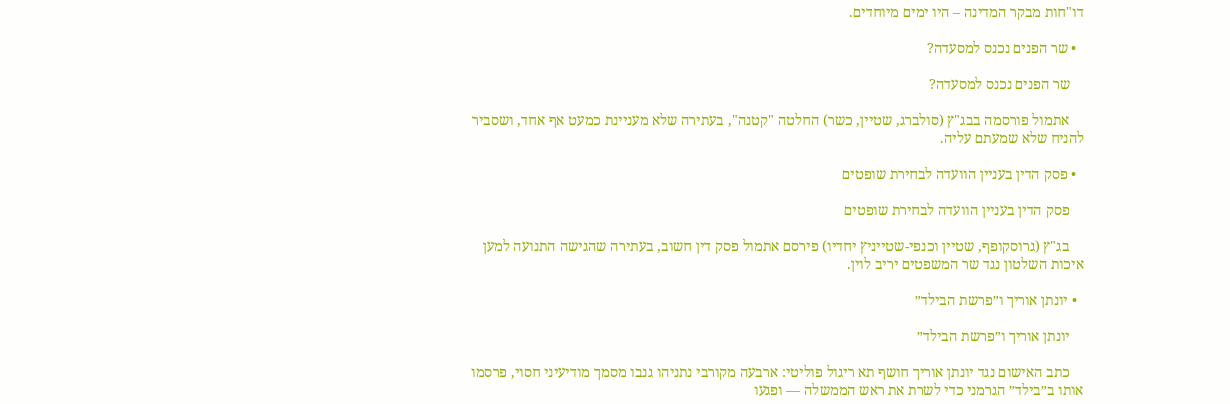דו"חות מבקר המדינה – היו ימים מיוחדים.

  • שר הפנים נכנס למסעדה?

    שר הפנים נכנס למסעדה?

    אתמול פורסמה בבג"ץ (סולברג, שטיין, כשר) החלטה "קטנה", בעתירה שלא מעניינת כמעט אף אחד, ושסביר להניח שלא שמעתם עליה.

  • פסק הדין בעניין הוועדה לבחירת שופטים

    פסק הדין בעניין הוועדה לבחירת שופטים

    בג"ץ (גרוסקופף, שטיין וכנפי-שטייניץ יחדיו) פירסם אתמול פסק דין חשוב, בעתירה שהגישה התנועה למען איכות השלטון נגד שר המשפטים יריב לוין.

  • יונתן אוריך ו״פרשת הבילד״

    יונתן אוריך ו״פרשת הבילד״

    כתב האישום נגד יונתן אוריך חושף תא ריגול פוליטי: ארבעה מקורבי נתניהו גנבו מסמך מודיעיני חסוי, פרסמו אותו ב״בילד״ הגרמני כדי לשרת את ראש הממשלה — ופגעו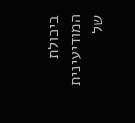ביכולת המודיעינית של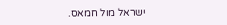ישראל מול חמאס.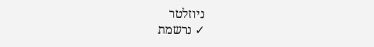ניוזלטר
✓ נרשמת